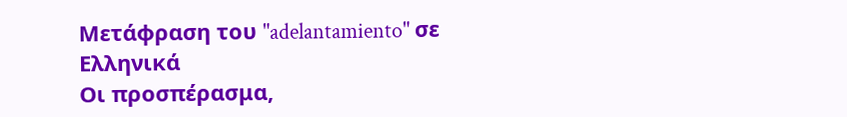Μετάφραση του "adelantamiento" σε Ελληνικά
Οι προσπέρασμα,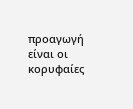προαγωγή είναι οι κορυφαίες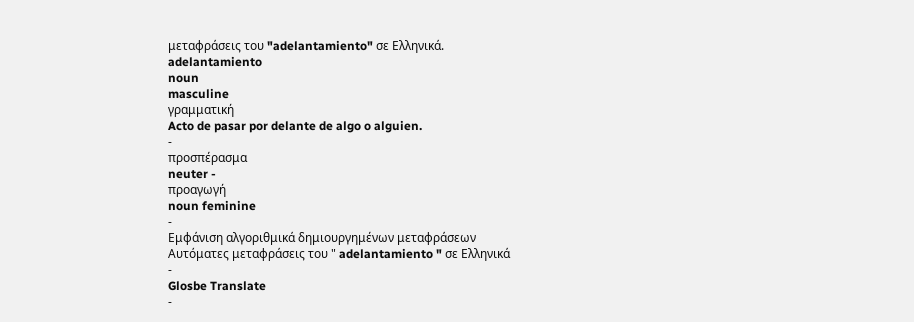μεταφράσεις του "adelantamiento" σε Ελληνικά.
adelantamiento
noun
masculine
γραμματική
Acto de pasar por delante de algo o alguien.
-
προσπέρασμα
neuter -
προαγωγή
noun feminine
-
Εμφάνιση αλγοριθμικά δημιουργημένων μεταφράσεων
Αυτόματες μεταφράσεις του " adelantamiento " σε Ελληνικά
-
Glosbe Translate
-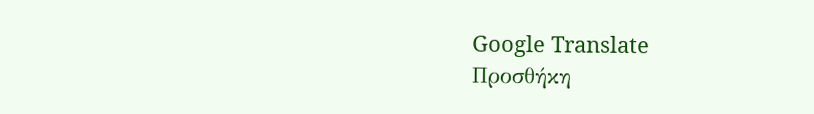Google Translate
Προσθήκη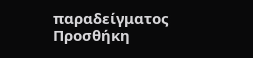παραδείγματος
Προσθήκη